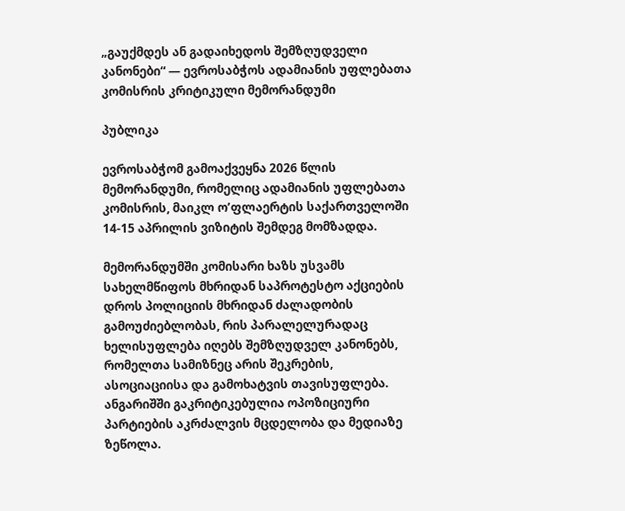„გაუქმდეს ან გადაიხედოს შემზღუდველი კანონები“ — ევროსაბჭოს ადამიანის უფლებათა კომისრის კრიტიკული მემორანდუმი

პუბლიკა

ევროსაბჭომ გამოაქვეყნა 2026 წლის მემორანდუმი, რომელიც ადამიანის უფლებათა კომისრის, მაიკლ ო’ფლაერტის საქართველოში 14-15 აპრილის ვიზიტის შემდეგ მომზადდა.

მემორანდუმში კომისარი ხაზს უსვამს სახელმწიფოს მხრიდან საპროტესტო აქციების დროს პოლიციის მხრიდან ძალადობის გამოუძიებლობას, რის პარალელურადაც ხელისუფლება იღებს შემზღუდველ კანონებს, რომელთა სამიზნეც არის შეკრების, ასოციაციისა და გამოხატვის თავისუფლება. ანგარიშში გაკრიტიკებულია ოპოზიციური პარტიების აკრძალვის მცდელობა და მედიაზე ზეწოლა.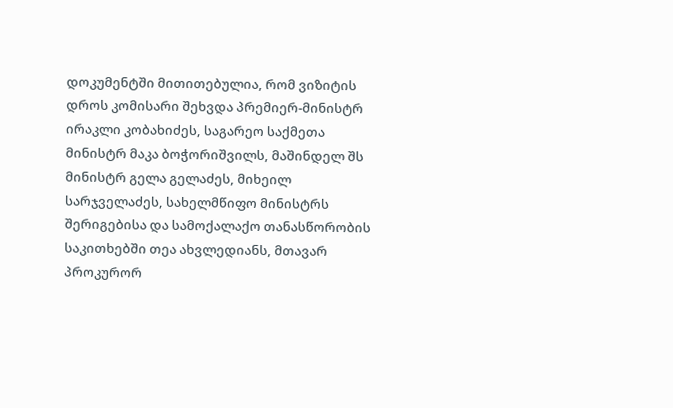დოკუმენტში მითითებულია, რომ ვიზიტის დროს კომისარი შეხვდა პრემიერ-მინისტრ ირაკლი კობახიძეს, საგარეო საქმეთა მინისტრ მაკა ბოჭორიშვილს, მაშინდელ შს მინისტრ გელა გელაძეს, მიხეილ სარჯველაძეს, სახელმწიფო მინისტრს შერიგებისა და სამოქალაქო თანასწორობის საკითხებში თეა ახვლედიანს, მთავარ პროკურორ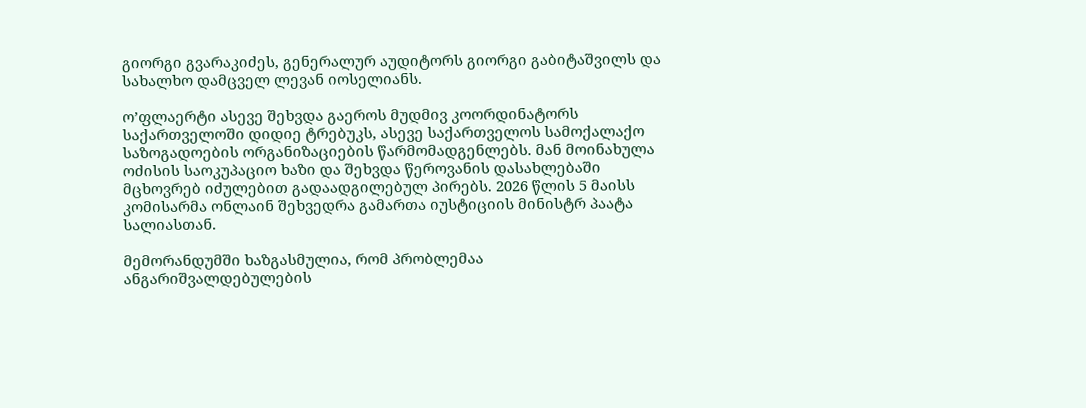გიორგი გვარაკიძეს, გენერალურ აუდიტორს გიორგი გაბიტაშვილს და სახალხო დამცველ ლევან იოსელიანს.

ო’ფლაერტი ასევე შეხვდა გაეროს მუდმივ კოორდინატორს საქართველოში დიდიე ტრებუკს, ასევე საქართველოს სამოქალაქო საზოგადოების ორგანიზაციების წარმომადგენლებს. მან მოინახულა ოძისის საოკუპაციო ხაზი და შეხვდა წეროვანის დასახლებაში მცხოვრებ იძულებით გადაადგილებულ პირებს. 2026 წლის 5 მაისს კომისარმა ონლაინ შეხვედრა გამართა იუსტიციის მინისტრ პაატა სალიასთან.

მემორანდუმში ხაზგასმულია, რომ პრობლემაა ანგარიშვალდებულების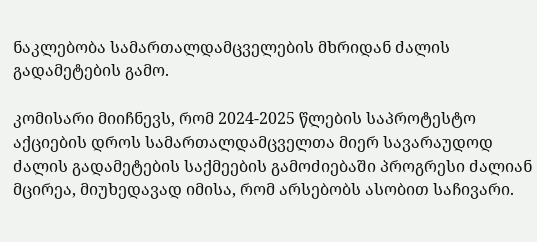ნაკლებობა სამართალდამცველების მხრიდან ძალის გადამეტების გამო.

კომისარი მიიჩნევს, რომ 2024-2025 წლების საპროტესტო აქციების დროს სამართალდამცველთა მიერ სავარაუდოდ ძალის გადამეტების საქმეების გამოძიებაში პროგრესი ძალიან მცირეა, მიუხედავად იმისა, რომ არსებობს ასობით საჩივარი.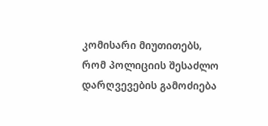კომისარი მიუთითებს, რომ პოლიციის შესაძლო დარღვევების გამოძიება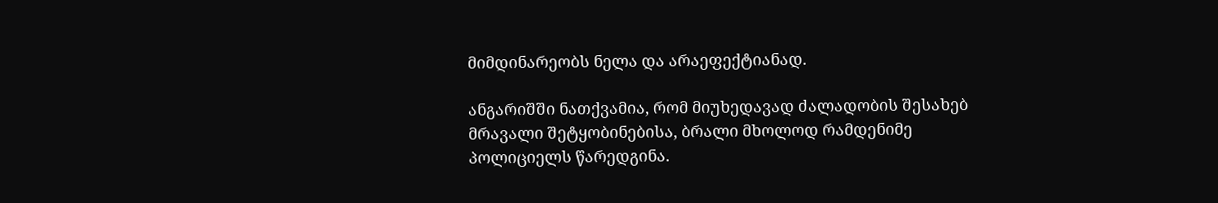მიმდინარეობს ნელა და არაეფექტიანად.

ანგარიშში ნათქვამია, რომ მიუხედავად ძალადობის შესახებ მრავალი შეტყობინებისა, ბრალი მხოლოდ რამდენიმე პოლიციელს წარედგინა.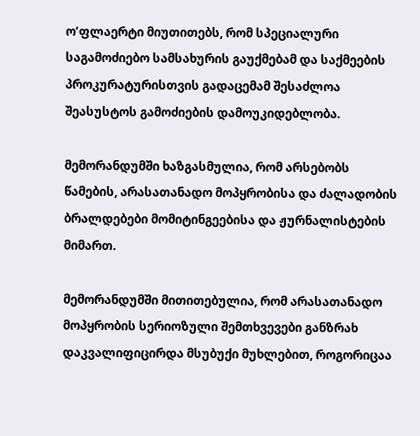ო’ფლაერტი მიუთითებს, რომ სპეციალური საგამოძიებო სამსახურის გაუქმებამ და საქმეების პროკურატურისთვის გადაცემამ შესაძლოა შეასუსტოს გამოძიების დამოუკიდებლობა.

მემორანდუმში ხაზგასმულია, რომ არსებობს წამების, არასათანადო მოპყრობისა და ძალადობის ბრალდებები მომიტინგეებისა და ჟურნალისტების მიმართ.

მემორანდუმში მითითებულია, რომ არასათანადო მოპყრობის სერიოზული შემთხვევები განზრახ დაკვალიფიცირდა მსუბუქი მუხლებით, როგორიცაა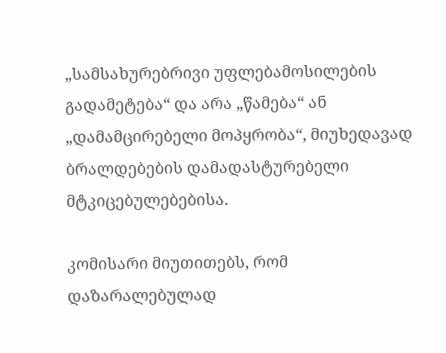„სამსახურებრივი უფლებამოსილების გადამეტება“ და არა „წამება“ ან „დამამცირებელი მოპყრობა“, მიუხედავად ბრალდებების დამადასტურებელი მტკიცებულებებისა.

კომისარი მიუთითებს, რომ დაზარალებულად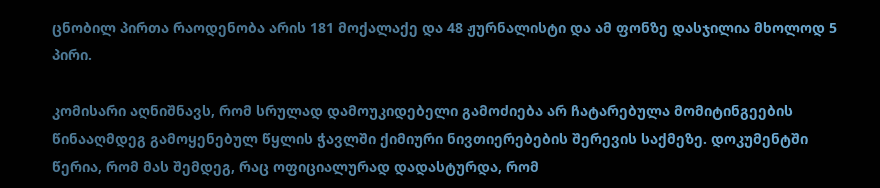ცნობილ პირთა რაოდენობა არის 181 მოქალაქე და 48 ჟურნალისტი და ამ ფონზე დასჯილია მხოლოდ 5 პირი.

კომისარი აღნიშნავს, რომ სრულად დამოუკიდებელი გამოძიება არ ჩატარებულა მომიტინგეების წინააღმდეგ გამოყენებულ წყლის ჭავლში ქიმიური ნივთიერებების შერევის საქმეზე. დოკუმენტში წერია, რომ მას შემდეგ, რაც ოფიციალურად დადასტურდა, რომ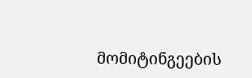მომიტინგეების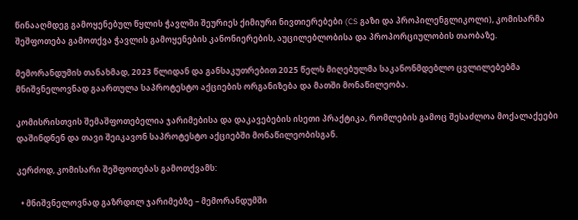წინააღმდეგ გამოყენებულ წყლის ჭავლში შეურიეს ქიმიური ნივთიერებები (CS გაზი და პროპილენგლიკოლი), კომისარმა შეშფოთება გამოთქვა ჭავლის გამოყენების კანონიერების, აუცილებლობისა და პროპორციულობის თაობაზე.

მემორანდუმის თანახმად, 2023 წლიდან და განსაკუთრებით 2025 წელს მიღებულმა საკანონმდებლო ცვლილებებმა მნიშვნელოვნად გაართულა საპროტესტო აქციების ორგანიზება და მათში მონაწილეობა.

კომისრისთვის შემაშფოთებელია ჯარიმებისა და დაკავებების ისეთი პრაქტიკა, რომლების გამოც შესაძლოა მოქალაქეები დაშინდნენ და თავი შეიკავონ საპროტესტო აქციებში მონაწილეობისგან.

კერძოდ, კომისარი შეშფოთებას გამოთქვამს:

  • მნიშვნელოვნად გაზრდილ ჯარიმებზე – მემორანდუმში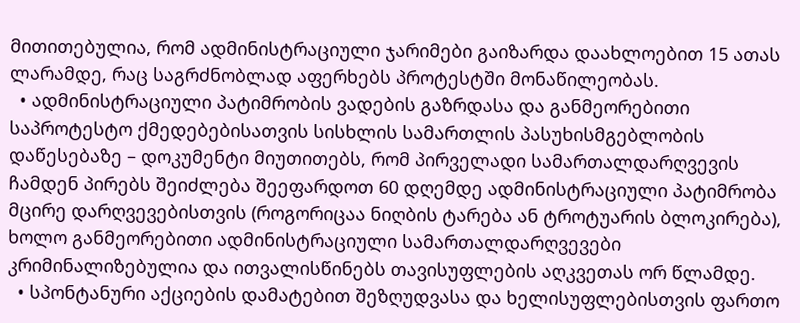მითითებულია, რომ ადმინისტრაციული ჯარიმები გაიზარდა დაახლოებით 15 ათას ლარამდე, რაც საგრძნობლად აფერხებს პროტესტში მონაწილეობას.
  • ადმინისტრაციული პატიმრობის ვადების გაზრდასა და განმეორებითი საპროტესტო ქმედებებისათვის სისხლის სამართლის პასუხისმგებლობის დაწესებაზე – დოკუმენტი მიუთითებს, რომ პირველადი სამართალდარღვევის ჩამდენ პირებს შეიძლება შეეფარდოთ 60 დღემდე ადმინისტრაციული პატიმრობა მცირე დარღვევებისთვის (როგორიცაა ნიღბის ტარება ან ტროტუარის ბლოკირება), ხოლო განმეორებითი ადმინისტრაციული სამართალდარღვევები კრიმინალიზებულია და ითვალისწინებს თავისუფლების აღკვეთას ორ წლამდე.
  • სპონტანური აქციების დამატებით შეზღუდვასა და ხელისუფლებისთვის ფართო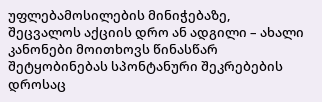უფლებამოსილების მინიჭებაზე, შეცვალოს აქციის დრო ან ადგილი – ახალი კანონები მოითხოვს წინასწარ შეტყობინებას სპონტანური შეკრებების დროსაც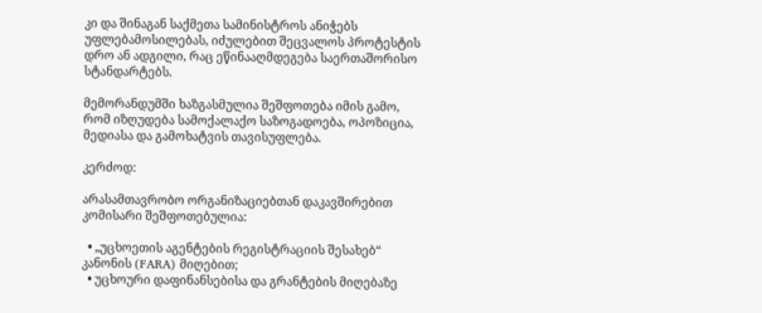კი და შინაგან საქმეთა სამინისტროს ანიჭებს უფლებამოსილებას, იძულებით შეცვალოს პროტესტის დრო ან ადგილი, რაც ეწინააღმდეგება საერთაშორისო სტანდარტებს.

მემორანდუმში ხაზგასმულია შეშფოთება იმის გამო, რომ იზღუდება სამოქალაქო საზოგადოება, ოპოზიცია, მედიასა და გამოხატვის თავისუფლება.

კერძოდ:

არასამთავრობო ორგანიზაციებთან დაკავშირებით კომისარი შეშფოთებულია:

  • „უცხოეთის აგენტების რეგისტრაციის შესახებ“ კანონის (FARA) მიღებით;
  • უცხოური დაფინანსებისა და გრანტების მიღებაზე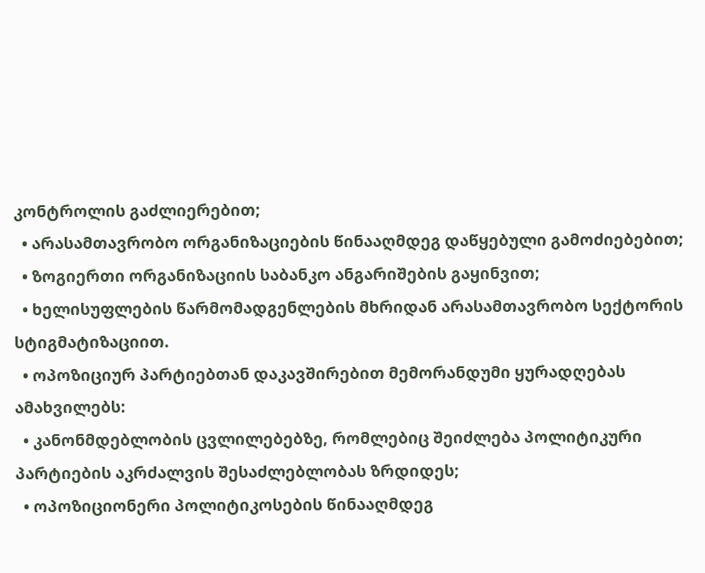კონტროლის გაძლიერებით;
  • არასამთავრობო ორგანიზაციების წინააღმდეგ დაწყებული გამოძიებებით;
  • ზოგიერთი ორგანიზაციის საბანკო ანგარიშების გაყინვით;
  • ხელისუფლების წარმომადგენლების მხრიდან არასამთავრობო სექტორის სტიგმატიზაციით.
  • ოპოზიციურ პარტიებთან დაკავშირებით მემორანდუმი ყურადღებას ამახვილებს:
  • კანონმდებლობის ცვლილებებზე, რომლებიც შეიძლება პოლიტიკური პარტიების აკრძალვის შესაძლებლობას ზრდიდეს;
  • ოპოზიციონერი პოლიტიკოსების წინააღმდეგ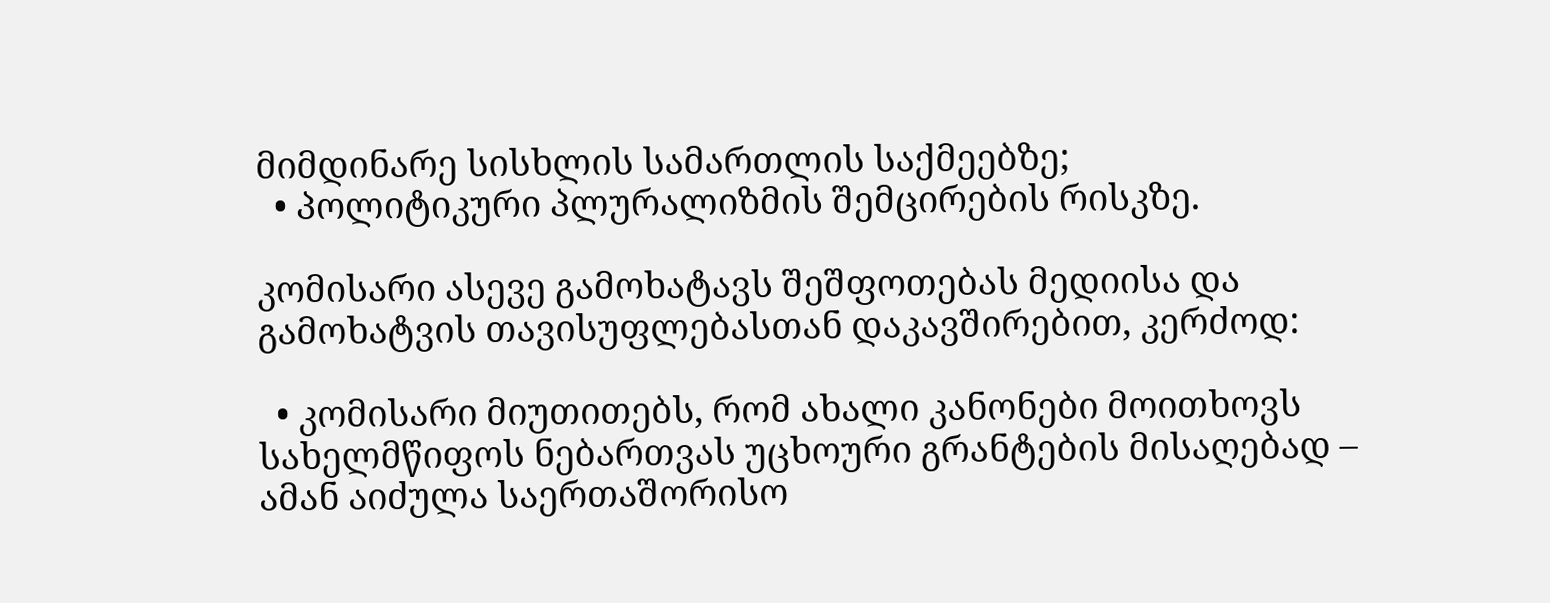მიმდინარე სისხლის სამართლის საქმეებზე;
  • პოლიტიკური პლურალიზმის შემცირების რისკზე.

კომისარი ასევე გამოხატავს შეშფოთებას მედიისა და გამოხატვის თავისუფლებასთან დაკავშირებით, კერძოდ:

  • კომისარი მიუთითებს, რომ ახალი კანონები მოითხოვს სახელმწიფოს ნებართვას უცხოური გრანტების მისაღებად – ამან აიძულა საერთაშორისო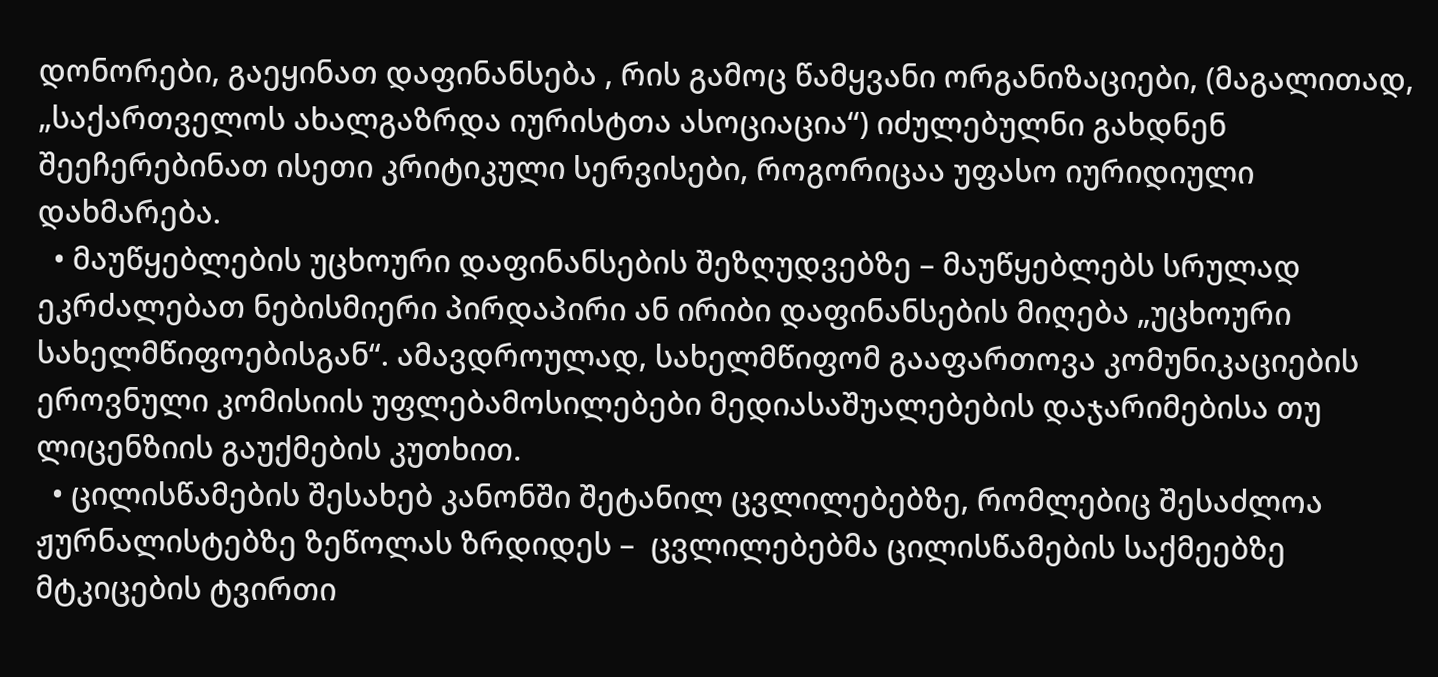დონორები, გაეყინათ დაფინანსება , რის გამოც წამყვანი ორგანიზაციები, (მაგალითად, „საქართველოს ახალგაზრდა იურისტთა ასოციაცია“) იძულებულნი გახდნენ შეეჩერებინათ ისეთი კრიტიკული სერვისები, როგორიცაა უფასო იურიდიული დახმარება.
  • მაუწყებლების უცხოური დაფინანსების შეზღუდვებზე – მაუწყებლებს სრულად ეკრძალებათ ნებისმიერი პირდაპირი ან ირიბი დაფინანსების მიღება „უცხოური სახელმწიფოებისგან“. ამავდროულად, სახელმწიფომ გააფართოვა კომუნიკაციების ეროვნული კომისიის უფლებამოსილებები მედიასაშუალებების დაჯარიმებისა თუ ლიცენზიის გაუქმების კუთხით.
  • ცილისწამების შესახებ კანონში შეტანილ ცვლილებებზე, რომლებიც შესაძლოა ჟურნალისტებზე ზეწოლას ზრდიდეს –  ცვლილებებმა ცილისწამების საქმეებზე მტკიცების ტვირთი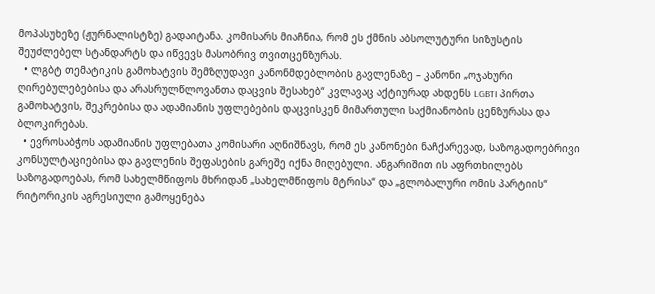მოპასუხეზე (ჟურნალისტზე) გადაიტანა. კომისარს მიაჩნია, რომ ეს ქმნის აბსოლუტური სიზუსტის შეუძლებელ სტანდარტს და იწვევს მასობრივ თვითცენზურას.
  • ლგბტ თემატიკის გამოხატვის შემზღუდავი კანონმდებლობის გავლენაზე – კანონი „ოჯახური ღირებულებებისა და არასრულწლოვანთა დაცვის შესახებ“ კვლავაც აქტიურად ახდენს LGBTI პირთა გამოხატვის, შეკრებისა და ადამიანის უფლებების დაცვისკენ მიმართული საქმიანობის ცენზურასა და ბლოკირებას.
  • ევროსაბჭოს ადამიანის უფლებათა კომისარი აღნიშნავს, რომ ეს კანონები ნაჩქარევად, საზოგადოებრივი კონსულტაციებისა და გავლენის შეფასების გარეშე იქნა მიღებული. ანგარიშით ის აფრთხილებს საზოგადოებას, რომ სახელმწიფოს მხრიდან „სახელმწიფოს მტრისა“ და „გლობალური ომის პარტიის“ რიტორიკის აგრესიული გამოყენება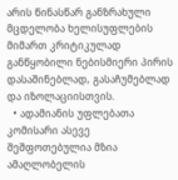არის წინასწარ განზრახული მცდელობა ხელისუფლების მიმართ კრიტიკულად განწყობილი ნებისმიერი პირის დასაშინებლად, გასაჩუმებლად და იზოლაციისთვის.
  • ადამიანის უფლებათა კომისარი ასევე შეშფოთებულია მზია ამაღლობელის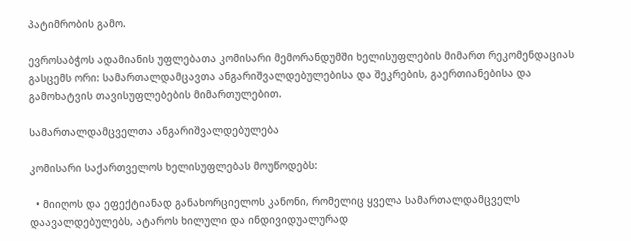პატიმრობის გამო.

ევროსაბჭოს ადამიანის უფლებათა კომისარი მემორანდუმში ხელისუფლების მიმართ რეკომენდაციას გასცემს ორი: სამართალდამცავთა ანგარიშვალდებულებისა და შეკრების, გაერთიანებისა და გამოხატვის თავისუფლებების მიმართულებით.

სამართალდამცველთა ანგარიშვალდებულება

კომისარი საქართველოს ხელისუფლებას მოუწოდებს:

  • მიიღოს და ეფექტიანად განახორციელოს კანონი, რომელიც ყველა სამართალდამცველს დაავალდებულებს, ატაროს ხილული და ინდივიდუალურად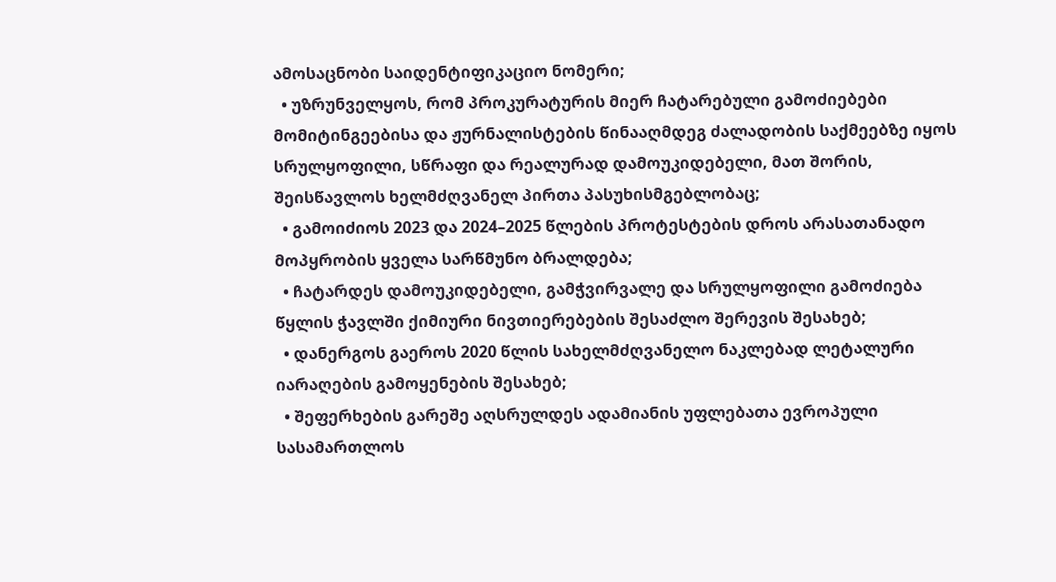ამოსაცნობი საიდენტიფიკაციო ნომერი;
  • უზრუნველყოს, რომ პროკურატურის მიერ ჩატარებული გამოძიებები მომიტინგეებისა და ჟურნალისტების წინააღმდეგ ძალადობის საქმეებზე იყოს სრულყოფილი, სწრაფი და რეალურად დამოუკიდებელი, მათ შორის, შეისწავლოს ხელმძღვანელ პირთა პასუხისმგებლობაც;
  • გამოიძიოს 2023 და 2024–2025 წლების პროტესტების დროს არასათანადო მოპყრობის ყველა სარწმუნო ბრალდება;
  • ჩატარდეს დამოუკიდებელი, გამჭვირვალე და სრულყოფილი გამოძიება წყლის ჭავლში ქიმიური ნივთიერებების შესაძლო შერევის შესახებ;
  • დანერგოს გაეროს 2020 წლის სახელმძღვანელო ნაკლებად ლეტალური იარაღების გამოყენების შესახებ;
  • შეფერხების გარეშე აღსრულდეს ადამიანის უფლებათა ევროპული სასამართლოს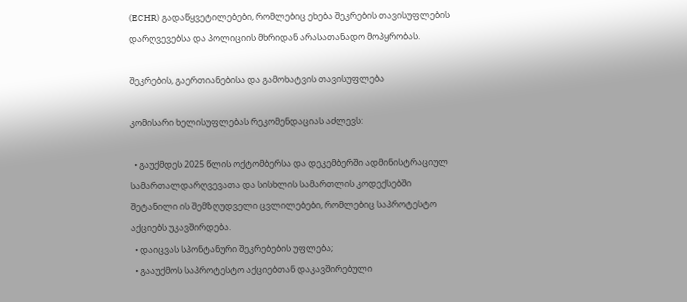(ECHR) გადაწყვეტილებები, რომლებიც ეხება შეკრების თავისუფლების დარღვევებსა და პოლიციის მხრიდან არასათანადო მოპყრობას.

შეკრების, გაერთიანებისა და გამოხატვის თავისუფლება

კომისარი ხელისუფლებას რეკომენდაციას აძლევს:

  • გაუქმდეს 2025 წლის ოქტომბერსა და დეკემბერში ადმინისტრაციულ სამართალდარღვევათა და სისხლის სამართლის კოდექსებში შეტანილი ის შემზღუდველი ცვლილებები, რომლებიც საპროტესტო აქციებს უკავშირდება.
  • დაიცვას სპონტანური შეკრებების უფლება;
  • გააუქმოს საპროტესტო აქციებთან დაკავშირებული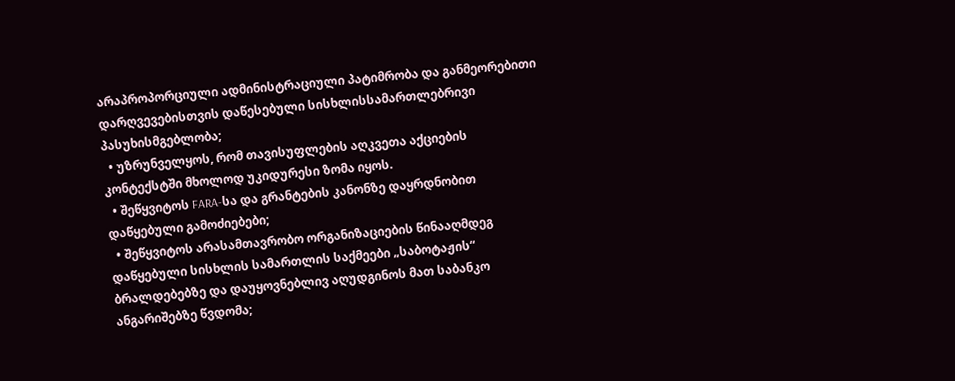არაპროპორციული ადმინისტრაციული პატიმრობა და განმეორებითი დარღვევებისთვის დაწესებული სისხლისსამართლებრივი პასუხისმგებლობა;
  • უზრუნველყოს, რომ თავისუფლების აღკვეთა აქციების კონტექსტში მხოლოდ უკიდურესი ზომა იყოს.
  • შეწყვიტოს FARA-სა და გრანტების კანონზე დაყრდნობით დაწყებული გამოძიებები;
  • შეწყვიტოს არასამთავრობო ორგანიზაციების წინააღმდეგ დაწყებული სისხლის სამართლის საქმეები „საბოტაჟის“ ბრალდებებზე და დაუყოვნებლივ აღუდგინოს მათ საბანკო ანგარიშებზე წვდომა;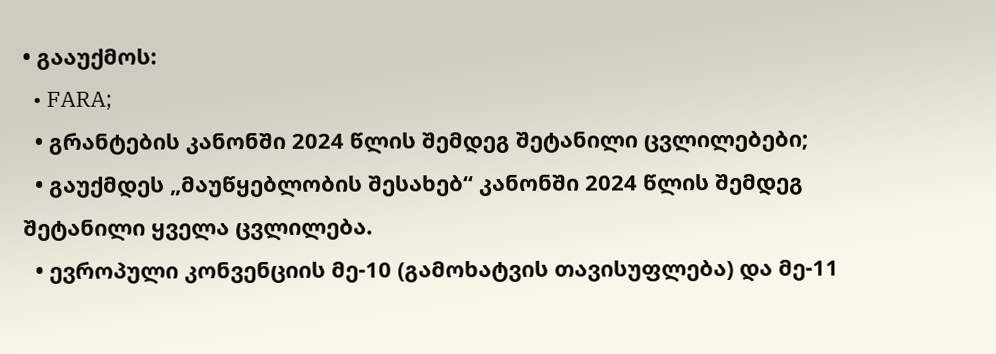• გააუქმოს:
  • FARA;
  • გრანტების კანონში 2024 წლის შემდეგ შეტანილი ცვლილებები;
  • გაუქმდეს „მაუწყებლობის შესახებ“ კანონში 2024 წლის შემდეგ შეტანილი ყველა ცვლილება.
  • ევროპული კონვენციის მე-10 (გამოხატვის თავისუფლება) და მე-11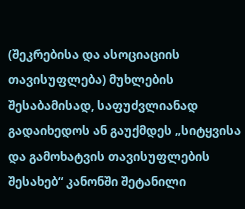(შეკრებისა და ასოციაციის თავისუფლება) მუხლების შესაბამისად, საფუძვლიანად გადაიხედოს ან გაუქმდეს „სიტყვისა და გამოხატვის თავისუფლების შესახებ“ კანონში შეტანილი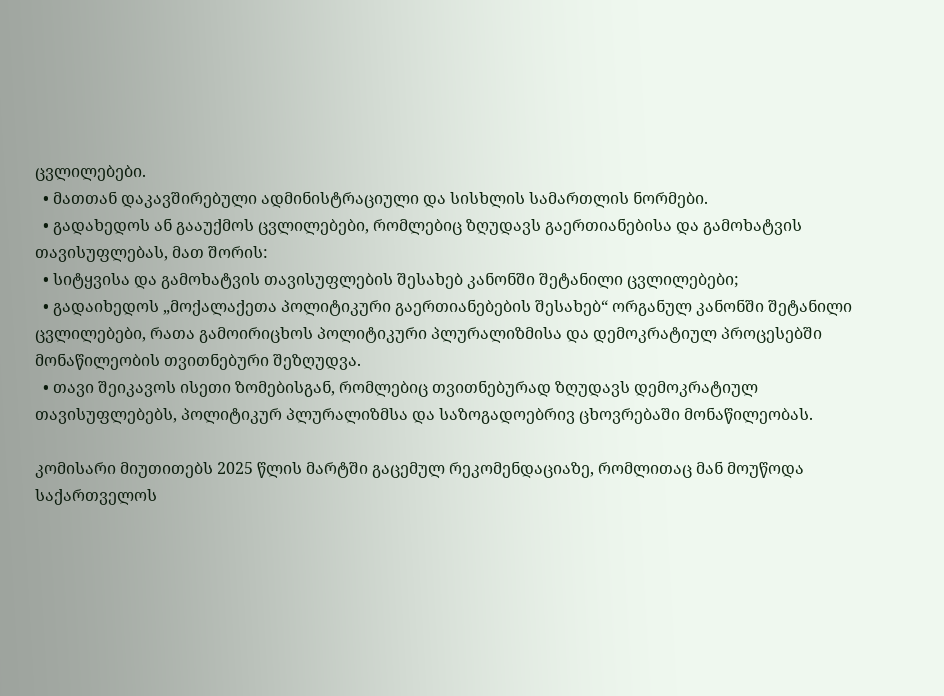ცვლილებები.
  • მათთან დაკავშირებული ადმინისტრაციული და სისხლის სამართლის ნორმები.
  • გადახედოს ან გააუქმოს ცვლილებები, რომლებიც ზღუდავს გაერთიანებისა და გამოხატვის თავისუფლებას, მათ შორის:
  • სიტყვისა და გამოხატვის თავისუფლების შესახებ კანონში შეტანილი ცვლილებები;
  • გადაიხედოს „მოქალაქეთა პოლიტიკური გაერთიანებების შესახებ“ ორგანულ კანონში შეტანილი ცვლილებები, რათა გამოირიცხოს პოლიტიკური პლურალიზმისა და დემოკრატიულ პროცესებში მონაწილეობის თვითნებური შეზღუდვა.
  • თავი შეიკავოს ისეთი ზომებისგან, რომლებიც თვითნებურად ზღუდავს დემოკრატიულ თავისუფლებებს, პოლიტიკურ პლურალიზმსა და საზოგადოებრივ ცხოვრებაში მონაწილეობას.

კომისარი მიუთითებს 2025 წლის მარტში გაცემულ რეკომენდაციაზე, რომლითაც მან მოუწოდა საქართველოს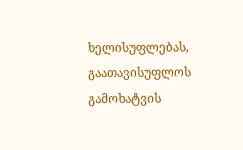ხელისუფლებას, გაათავისუფლოს გამოხატვის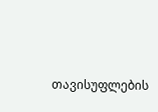თავისუფლების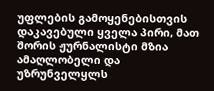უფლების გამოყენებისთვის დაკავებული ყველა პირი, მათ შორის ჟურნალისტი მზია ამაღლობელი და უზრუნველყლს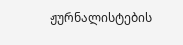ჟურნალისტების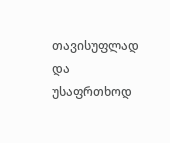თავისუფლად და უსაფრთხოდ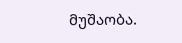მუშაობა.